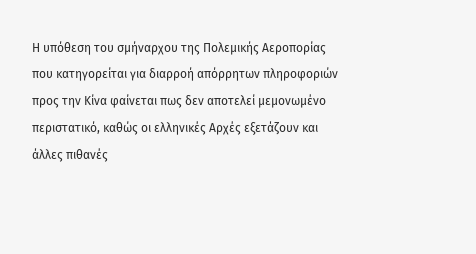Η υπόθεση του σμήναρχου της Πολεμικής Αεροπορίας που κατηγορείται για διαρροή απόρρητων πληροφοριών προς την Κίνα φαίνεται πως δεν αποτελεί μεμονωμένο περιστατικό, καθώς οι ελληνικές Αρχές εξετάζουν και άλλες πιθανές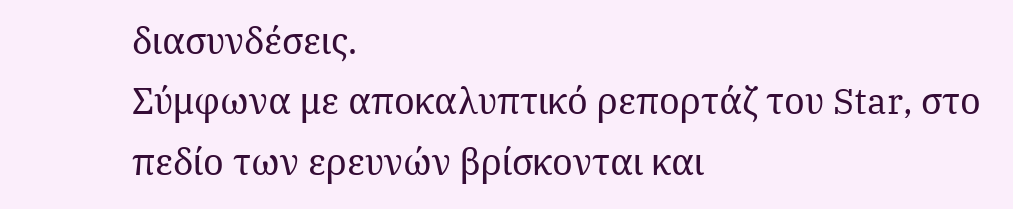διασυνδέσεις.
Σύμφωνα με αποκαλυπτικό ρεπορτάζ του Star, στο πεδίο των ερευνών βρίσκονται και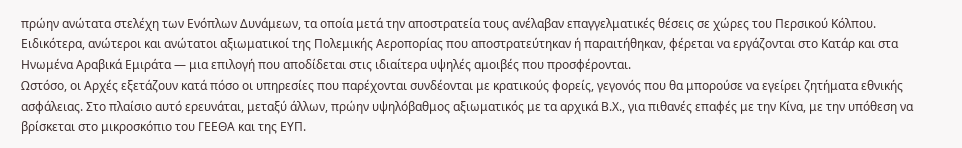πρώην ανώτατα στελέχη των Ενόπλων Δυνάμεων, τα οποία μετά την αποστρατεία τους ανέλαβαν επαγγελματικές θέσεις σε χώρες του Περσικού Κόλπου. Ειδικότερα, ανώτεροι και ανώτατοι αξιωματικοί της Πολεμικής Αεροπορίας που αποστρατεύτηκαν ή παραιτήθηκαν, φέρεται να εργάζονται στο Κατάρ και στα Ηνωμένα Αραβικά Εμιράτα — μια επιλογή που αποδίδεται στις ιδιαίτερα υψηλές αμοιβές που προσφέρονται.
Ωστόσο, οι Αρχές εξετάζουν κατά πόσο οι υπηρεσίες που παρέχονται συνδέονται με κρατικούς φορείς, γεγονός που θα μπορούσε να εγείρει ζητήματα εθνικής ασφάλειας. Στο πλαίσιο αυτό ερευνάται, μεταξύ άλλων, πρώην υψηλόβαθμος αξιωματικός με τα αρχικά Β.Χ., για πιθανές επαφές με την Κίνα, με την υπόθεση να βρίσκεται στο μικροσκόπιο του ΓΕΕΘΑ και της ΕΥΠ.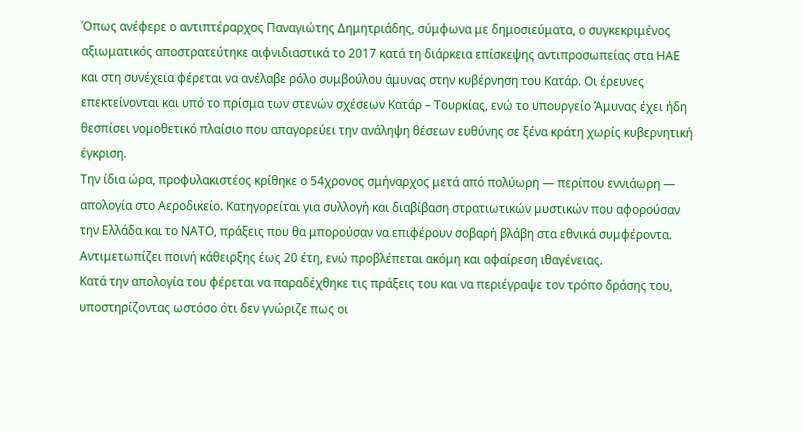Όπως ανέφερε ο αντιπτέραρχος Παναγιώτης Δημητριάδης, σύμφωνα με δημοσιεύματα, ο συγκεκριμένος αξιωματικός αποστρατεύτηκε αιφνιδιαστικά το 2017 κατά τη διάρκεια επίσκεψης αντιπροσωπείας στα ΗΑΕ και στη συνέχεια φέρεται να ανέλαβε ρόλο συμβούλου άμυνας στην κυβέρνηση του Κατάρ. Οι έρευνες επεκτείνονται και υπό το πρίσμα των στενών σχέσεων Κατάρ – Τουρκίας, ενώ το υπουργείο Άμυνας έχει ήδη θεσπίσει νομοθετικό πλαίσιο που απαγορεύει την ανάληψη θέσεων ευθύνης σε ξένα κράτη χωρίς κυβερνητική έγκριση.
Την ίδια ώρα, προφυλακιστέος κρίθηκε ο 54χρονος σμήναρχος μετά από πολύωρη — περίπου εννιάωρη — απολογία στο Αεροδικείο. Κατηγορείται για συλλογή και διαβίβαση στρατιωτικών μυστικών που αφορούσαν την Ελλάδα και το ΝΑΤΟ, πράξεις που θα μπορούσαν να επιφέρουν σοβαρή βλάβη στα εθνικά συμφέροντα. Αντιμετωπίζει ποινή κάθειρξης έως 20 έτη, ενώ προβλέπεται ακόμη και αφαίρεση ιθαγένειας.
Κατά την απολογία του φέρεται να παραδέχθηκε τις πράξεις του και να περιέγραψε τον τρόπο δράσης του, υποστηρίζοντας ωστόσο ότι δεν γνώριζε πως οι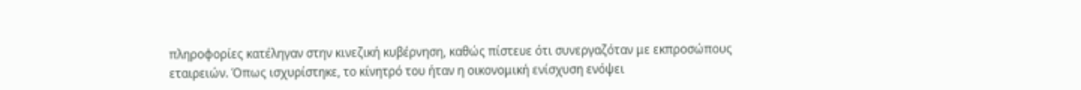πληροφορίες κατέληγαν στην κινεζική κυβέρνηση, καθώς πίστευε ότι συνεργαζόταν με εκπροσώπους εταιρειών. Όπως ισχυρίστηκε, το κίνητρό του ήταν η οικονομική ενίσχυση ενόψει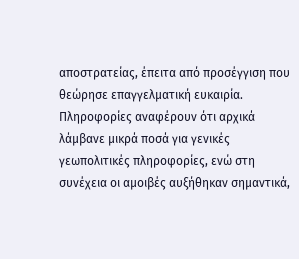αποστρατείας, έπειτα από προσέγγιση που θεώρησε επαγγελματική ευκαιρία.
Πληροφορίες αναφέρουν ότι αρχικά λάμβανε μικρά ποσά για γενικές γεωπολιτικές πληροφορίες, ενώ στη συνέχεια οι αμοιβές αυξήθηκαν σημαντικά,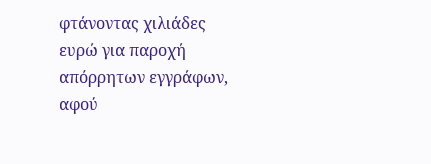φτάνοντας χιλιάδες ευρώ για παροχή απόρρητων εγγράφων, αφού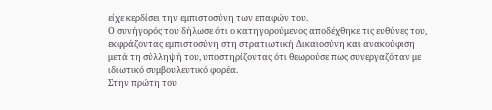είχε κερδίσει την εμπιστοσύνη των επαφών του.
Ο συνήγορός του δήλωσε ότι ο κατηγορούμενος αποδέχθηκε τις ευθύνες του, εκφράζοντας εμπιστοσύνη στη στρατιωτική Δικαιοσύνη και ανακούφιση μετά τη σύλληψή του, υποστηρίζοντας ότι θεωρούσε πως συνεργαζόταν με ιδιωτικό συμβουλευτικό φορέα.
Στην πρώτη του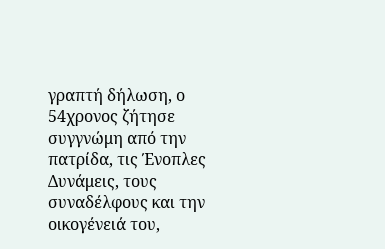γραπτή δήλωση, ο 54χρονος ζήτησε συγγνώμη από την πατρίδα, τις Ένοπλες Δυνάμεις, τους συναδέλφους και την οικογένειά του,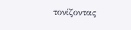τονίζοντας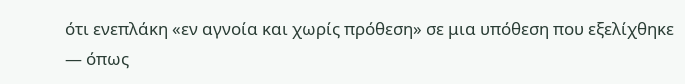ότι ενεπλάκη «εν αγνοία και χωρίς πρόθεση» σε μια υπόθεση που εξελίχθηκε — όπως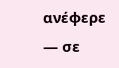ανέφερε — σε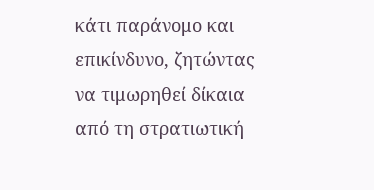κάτι παράνομο και επικίνδυνο, ζητώντας να τιμωρηθεί δίκαια από τη στρατιωτική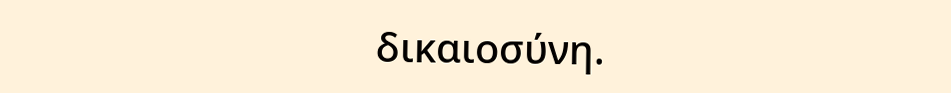δικαιοσύνη.